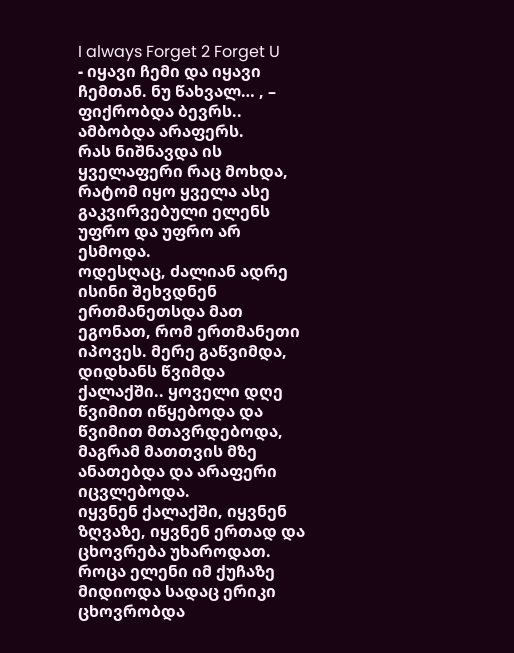I always Forget 2 Forget U
- იყავი ჩემი და იყავი ჩემთან. ნუ წახვალ… , – ფიქრობდა ბევრს.. ამბობდა არაფერს.
რას ნიშნავდა ის ყველაფერი რაც მოხდა, რატომ იყო ყველა ასე გაკვირვებული ელენს უფრო და უფრო არ ესმოდა.
ოდესღაც, ძალიან ადრე ისინი შეხვდნენ ერთმანეთსდა მათ ეგონათ, რომ ერთმანეთი იპოვეს. მერე გაწვიმდა, დიდხანს წვიმდა ქალაქში.. ყოველი დღე წვიმით იწყებოდა და წვიმით მთავრდებოდა, მაგრამ მათთვის მზე ანათებდა და არაფერი იცვლებოდა.
იყვნენ ქალაქში, იყვნენ ზღვაზე, იყვნენ ერთად და ცხოვრება უხაროდათ.
როცა ელენი იმ ქუჩაზე მიდიოდა სადაც ერიკი ცხოვრობდა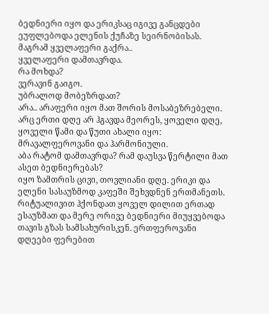ბედნიერი იყო და ერიკსაც იგივე განცდები ეუფლებოდა ელენის ქუჩაზე სეირნობისას.
მაგრამ ყველაფერი გაქრა..
ყველაფერი დამთავრდა.
რა მოხდა?
ვერავინ გაიგო.
უბრალოდ მობეზრდათ?
არა.. არაფერი იყო მათ შორის მოსაბეზრებელი. არც ერთი დღე არ ჰგავდა მეორეს, ყოველი დღე, ყოველი წამი და წუთი ახალი იყო: მრავალფეროვანი და ჰარმონიული.
აბა რატომ დამთავრდა? რამ დაუსვა წერტილი მათ ასეთ ბედნიერებას?
იყო ზამთრის ცივი, თოვლიანი დღე. ერიკი და ელენი სასაუზმოდ კაფეში შეხვდნენ ერთმანეთს. რიტუალივით ჰქონდათ ყოველ დილით ერთად ესაუზმათ და მერე ორივე ბედნიერი მიუყვებოდა თავის გზას სამსახურისკენ. ერთფეროვანი დღეები ფერებით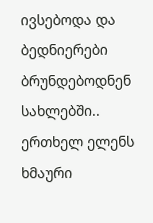ივსებოდა და ბედნიერები ბრუნდებოდნენ სახლებში..
ერთხელ ელენს ხმაური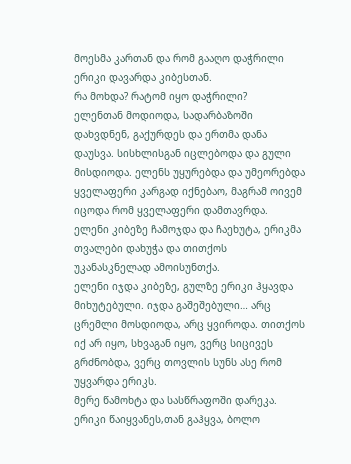მოესმა კართან და რომ გააღო დაჭრილი ერიკი დავარდა კიბესთან.
რა მოხდა? რატომ იყო დაჭრილი?
ელენთან მოდიოდა, სადარბაზოში დახვდნენ, გაქურდეს და ერთმა დანა დაუსვა. სისხლისგან იცლებოდა და გული მისდიოდა. ელენს უყურებდა და უმეორებდა ყველაფერი კარგად იქნებაო, მაგრამ ოივემ იცოდა რომ ყველაფერი დამთავრდა.
ელენი კიბეზე ჩამოჯდა და ჩაეხუტა, ერიკმა თვალები დახუჭა და თითქოს უკანასკნელად ამოისუნთქა.
ელენი იჯდა კიბეზე, გულზე ერიკი ჰყავდა მიხუტებული. იჯდა გაშეშებული… არც ცრემლი მოსდიოდა, არც ყვიროდა. თითქოს იქ არ იყო, სხვაგან იყო, ვერც სიცივეს გრძნობდა, ვერც თოვლის სუნს ასე რომ უყვარდა ერიკს.
მერე წამოხტა და სასწრაფოში დარეკა. ერიკი წაიყვანეს,თან გაჰყვა, ბოლო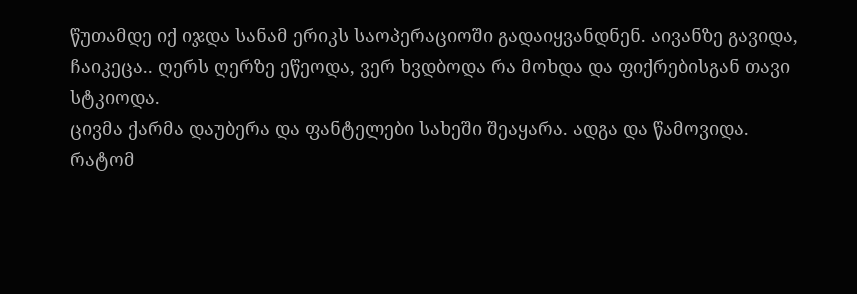წუთამდე იქ იჯდა სანამ ერიკს საოპერაციოში გადაიყვანდნენ. აივანზე გავიდა, ჩაიკეცა.. ღერს ღერზე ეწეოდა, ვერ ხვდბოდა რა მოხდა და ფიქრებისგან თავი სტკიოდა.
ცივმა ქარმა დაუბერა და ფანტელები სახეში შეაყარა. ადგა და წამოვიდა.
რატომ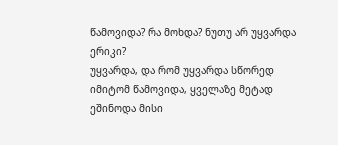წამოვიდა? რა მოხდა? ნუთუ არ უყვარდა ერიკი?
უყვარდა, და რომ უყვარდა სწორედ იმიტომ წამოვიდა, ყველაზე მეტად ეშინოდა მისი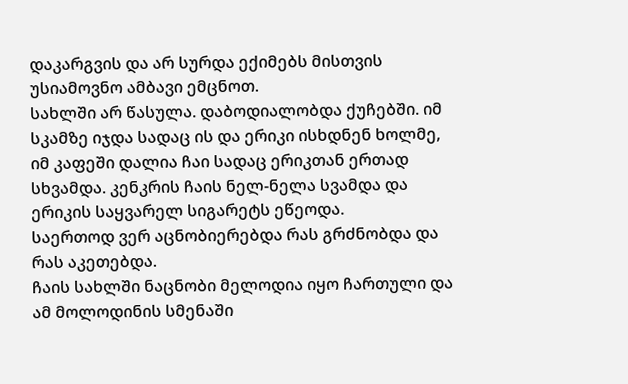დაკარგვის და არ სურდა ექიმებს მისთვის უსიამოვნო ამბავი ემცნოთ.
სახლში არ წასულა. დაბოდიალობდა ქუჩებში. იმ სკამზე იჯდა სადაც ის და ერიკი ისხდნენ ხოლმე, იმ კაფეში დალია ჩაი სადაც ერიკთან ერთად სხვამდა. კენკრის ჩაის ნელ-ნელა სვამდა და ერიკის საყვარელ სიგარეტს ეწეოდა.
საერთოდ ვერ აცნობიერებდა რას გრძნობდა და რას აკეთებდა.
ჩაის სახლში ნაცნობი მელოდია იყო ჩართული და ამ მოლოდინის სმენაში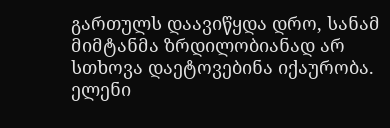გართულს დაავიწყდა დრო, სანამ მიმტანმა ზრდილობიანად არ სთხოვა დაეტოვებინა იქაურობა.
ელენი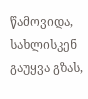წამოვიდა, სახლისკენ გაუყვა გზას,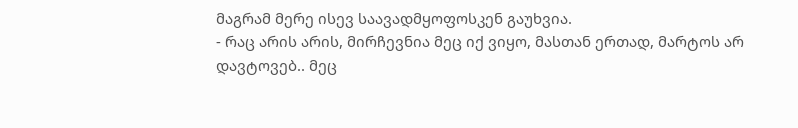მაგრამ მერე ისევ საავადმყოფოსკენ გაუხვია.
- რაც არის არის, მირჩევნია მეც იქ ვიყო, მასთან ერთად, მარტოს არ დავტოვებ.. მეც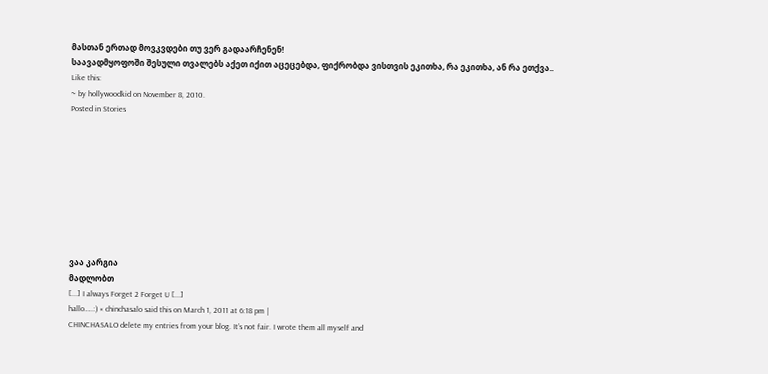მასთან ერთად მოვკვდები თუ ვერ გადაარჩენენ!
საავადმყოფოში შესული თვალებს აქეთ იქით აცეცებდა, ფიქრობდა ვისთვის ეკითხა, რა ეკითხა, ან რა ეთქვა..
Like this:
~ by hollywoodkid on November 8, 2010.
Posted in Stories









ვაა კარგია
მადლობთ
[...] I always Forget 2 Forget U [...]
hallo…..:) « chinchasalo said this on March 1, 2011 at 6:18 pm |
CHINCHASALO delete my entries from your blog. It’s not fair. I wrote them all myself and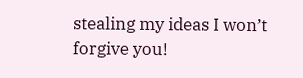stealing my ideas I won’t forgive you!